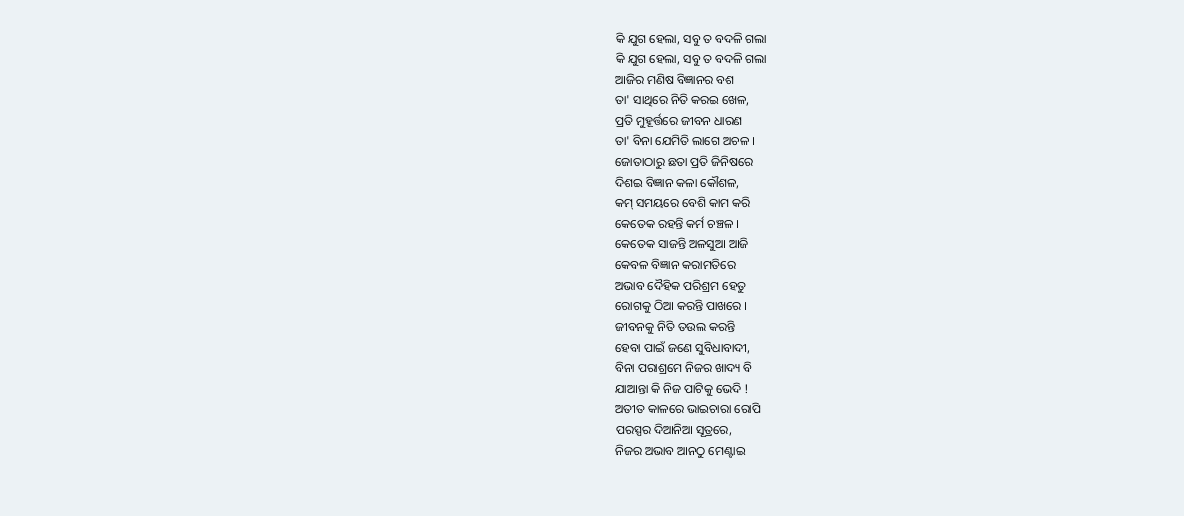କି ଯୁଗ ହେଲା, ସବୁ ତ ବଦଳି ଗଲା
କି ଯୁଗ ହେଲା, ସବୁ ତ ବଦଳି ଗଲା
ଆଜିର ମଣିଷ ବିଜ୍ଞାନର ବଶ
ତା' ସାଥିରେ ନିତି କରଇ ଖେଳ,
ପ୍ରତି ମୁହୂର୍ତ୍ତରେ ଜୀବନ ଧାରଣ
ତା' ବିନା ଯେମିତି ଲାଗେ ଅଚଳ ।
ଜୋତାଠାରୁ ଛତା ପ୍ରତି ଜିନିଷରେ
ଦିଶଇ ବିଜ୍ଞାନ କଳା କୌଶଳ,
କମ୍ ସମୟରେ ବେଶି କାମ କରି
କେତେକ ରହନ୍ତି କର୍ମ ଚଞ୍ଚଳ ।
କେତେକ ସାଜନ୍ତି ଅଳସୁଆ ଆଜି
କେବଳ ବିଜ୍ଞାନ କରାମତିରେ
ଅଭାବ ଦୈହିକ ପରିଶ୍ରମ ହେତୁ
ରୋଗକୁ ଠିଆ କରନ୍ତି ପାଖରେ ।
ଜୀବନକୁ ନିତି ତଉଲ କରନ୍ତି
ହେବା ପାଇଁ ଜଣେ ସୁବିଧାବାଦୀ,
ବିନା ପରାଶ୍ରମେ ନିଜର ଖାଦ୍ୟ ବି
ଯାଆନ୍ତା କି ନିଜ ପାଟିକୁ ଭେଦି !
ଅତୀତ କାଳରେ ଭାଇଚାରା ରୋପି
ପରସ୍ପର ଦିଆନିଆ ସୂତ୍ରରେ,
ନିଜର ଅଭାବ ଆନଠୁ ମେଣ୍ଟାଇ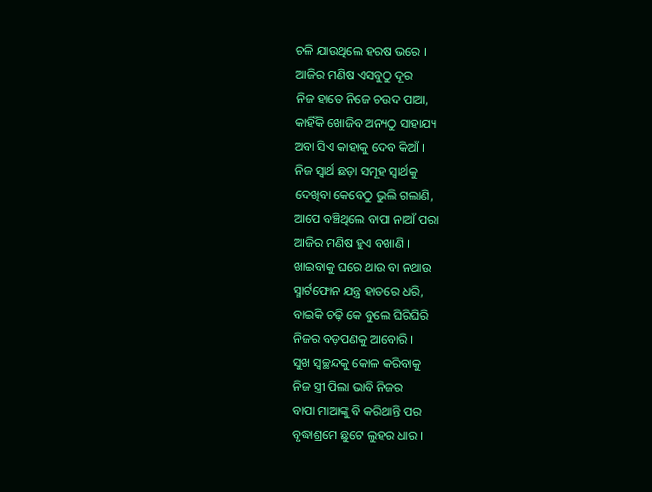ଚଳି ଯାଉଥିଲେ ହରଷ ଭରେ ।
ଆଜିର ମଣିଷ ଏସବୁଠୁ ଦୂର
ନିଜ ହାତେ ନିଜେ ଚଉଦ ପାଆ,
କାହିଁକି ଖୋଜିବ ଅନ୍ୟଠୁ ସାହାଯ୍ୟ
ଅବା ସିଏ କାହାକୁ ଦେବ କିଆଁ ।
ନିଜ ସ୍ବାର୍ଥ ଛଡ଼ା ସମୂହ ସ୍ବାର୍ଥକୁ
ଦେଖିବା କେବେଠୁ ଭୁଲି ଗଲାଣି,
ଆପେ ବଞ୍ଚିଥିଲେ ବାପା ନାଆଁ ପରା
ଆଜିର ମଣିଷ ହୁଏ ବଖାଣି ।
ଖାଇବାକୁ ଘରେ ଥାଉ ବା ନଥାଉ
ସ୍ମାର୍ଟଫୋନ ଯନ୍ତ୍ର ହାତରେ ଧରି,
ବାଇକି ଚଢ଼ି କେ ବୁଲେ ଘିରିଘିରି
ନିଜର ବଡ଼ପଣକୁ ଆବୋରି ।
ସୁଖ ସ୍ବଚ୍ଛନ୍ଦକୁ କୋଳ କରିବାକୁ
ନିଜ ସ୍ତ୍ରୀ ପିଲା ଭାବି ନିଜର
ବାପା ମାଆଙ୍କୁ ବି କରିଥାନ୍ତି ପର
ବୃଦ୍ଧାଶ୍ରମେ ଛୁଟେ ଲୁହର ଧାର ।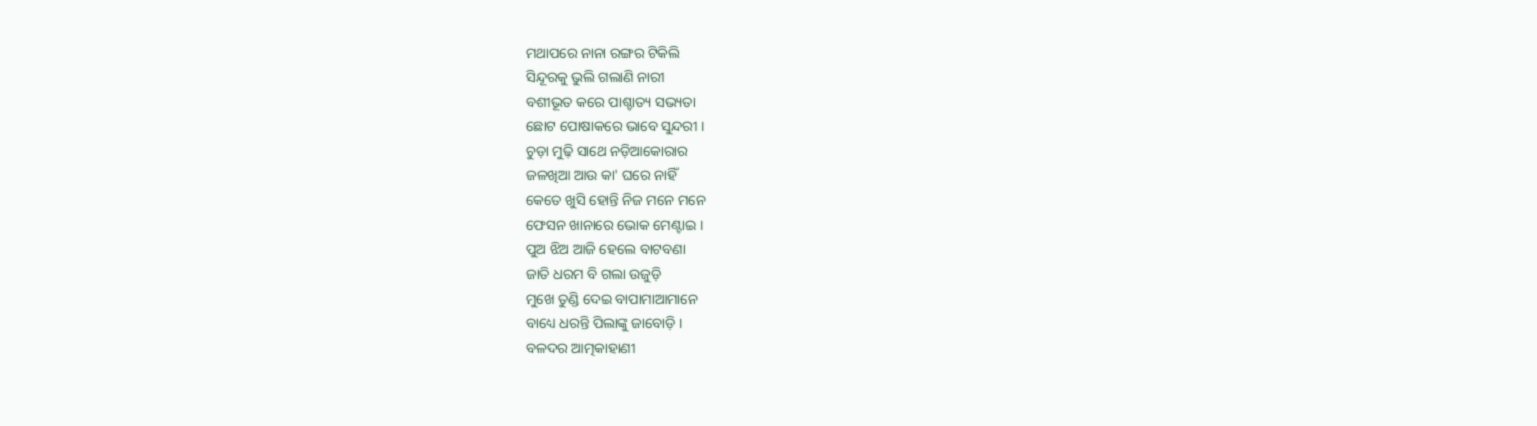ମଥାପରେ ନାନା ରଙ୍ଗର ଟିକିଲି
ସିନ୍ଦୂରକୁ ଭୁଲି ଗଲାଣି ନାରୀ
ବଶୀଭୂତ କରେ ପାଶ୍ଚାତ୍ୟ ସଭ୍ୟତା
ଛୋଟ ପୋଷାକରେ ଭାବେ ସୁନ୍ଦରୀ ।
ଚୁଡ଼ା ମୁଢ଼ି ସାଥେ ନଡ଼ିଆକୋରାର
ଜଳଖିଆ ଆଉ କା' ଘରେ ନାହିଁ
କେତେ ଖୁସି ହୋନ୍ତି ନିଜ ମନେ ମନେ
ଫେସନ ଖାନାରେ ଭୋକ ମେଣ୍ଟାଇ ।
ପୁଅ ଝିଅ ଆଜି ହେଲେ ବାଟବଣା
ଜାତି ଧରମ ବି ଗଲା ଉଜୁଡ଼ି
ମୁଖେ ତୁଣ୍ଡି ଦେଇ ବାପାମାଆମାନେ
ବାଧ୍ୟେ ଧରନ୍ତି ପିଲାଙ୍କୁ ଜାବୋଡ଼ି ।
ବଳଦର ଆତ୍ମକାହାଣୀ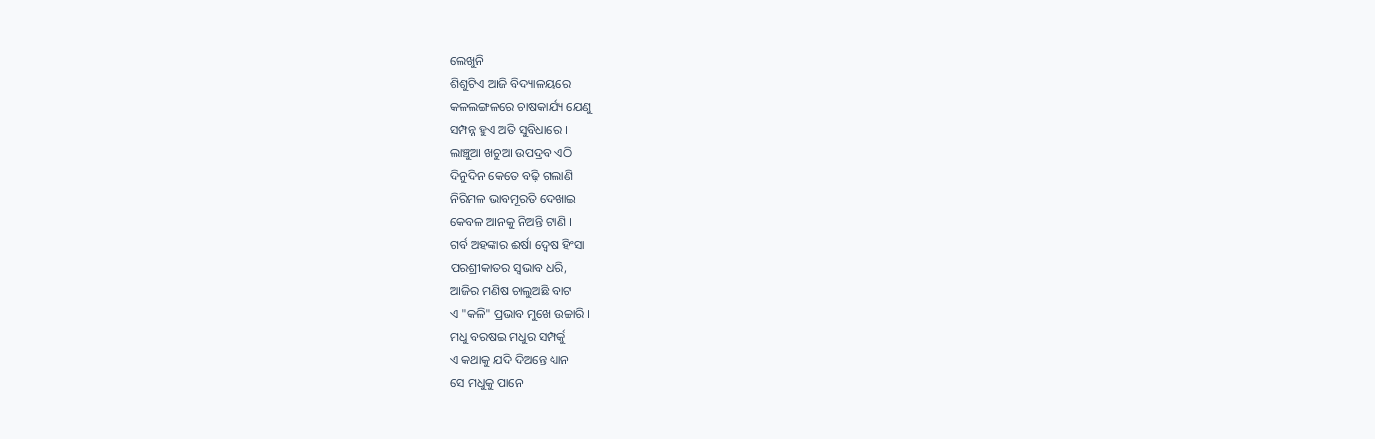ଲେଖୁନି
ଶିଶୁଟିଏ ଆଜି ବିଦ୍ୟାଳୟରେ
କଳଲଙ୍ଗଳରେ ଚାଷକାର୍ଯ୍ୟ ଯେଣୁ
ସମ୍ପନ୍ନ ହୁଏ ଅତି ସୁବିଧାରେ ।
ଲାଞ୍ଚୁଆ ଖଚୁଆ ଉପଦ୍ରବ ଏଠି
ଦିନୁଦିନ କେତେ ବଢ଼ି ଗଲାଣି
ନିରିମଳ ଭାବମୂରତି ଦେଖାଇ
କେବଳ ଆନକୁ ନିଅନ୍ତି ଟାଣି ।
ଗର୍ବ ଅହଙ୍କାର ଈର୍ଷା ଦ୍ବେଷ ହିଂସା
ପରଶ୍ରୀକାତର ସ୍ବଭାବ ଧରି,
ଆଜିର ମଣିଷ ଚାଲୁଅଛି ବାଟ
ଏ "କଳି" ପ୍ରଭାବ ମୁଖେ ଉଚ୍ଚାରି ।
ମଧୁ ବରଷଇ ମଧୁର ସମ୍ପର୍କୁ
ଏ କଥାକୁ ଯଦି ଦିଅନ୍ତେ ଧ୍ୟାନ
ସେ ମଧୁକୁ ପାନେ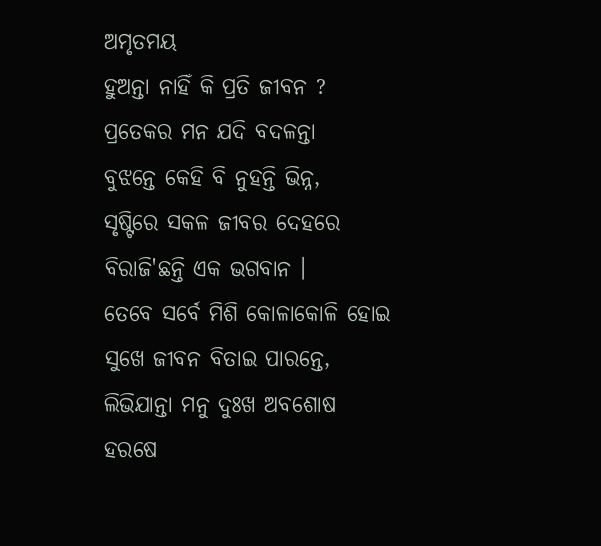ଅମୃତମୟ
ହୁଅନ୍ତା ନାହିଁ କି ପ୍ରତି ଜୀବନ ?
ପ୍ରତେକର ମନ ଯଦି ବଦଳନ୍ତା
ବୁଝନ୍ତେ କେହି ବି ନୁହନ୍ତି ଭିନ୍ନ,
ସୃଷ୍ଟିରେ ସକଳ ଜୀବର ଦେହରେ
ବିରାଜି'ଛନ୍ତି ଏକ ଭଗବାନ ।
ତେବେ ସର୍ବେ ମିଶି କୋଳାକୋଳି ହୋଇ
ସୁଖେ ଜୀବନ ବିତାଇ ପାରନ୍ତେ,
ଲିଭିଯାନ୍ତା ମନୁ ଦୁଃଖ ଅବଶୋଷ
ହରଷେ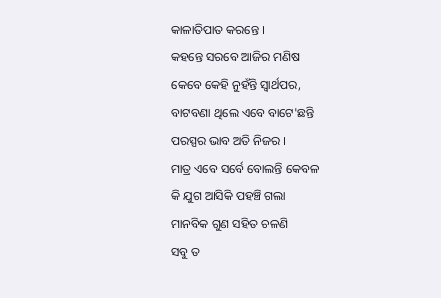କାଳାତିପାତ କରନ୍ତେ ।
କହନ୍ତେ ସରବେ ଆଜିର ମଣିଷ
କେବେ କେହି ନୁହଁନ୍ତି ସ୍ବାର୍ଥପର,
ବାଟବଣା ଥିଲେ ଏବେ ବାଟେ'ଛନ୍ତି
ପରସ୍ପର ଭାବ ଅତି ନିଜର ।
ମାତ୍ର ଏବେ ସର୍ବେ ବୋଲନ୍ତି କେବଳ
କି ଯୁଗ ଆସିକି ପହଞ୍ଚି ଗଲା
ମାନବିକ ଗୁଣ ସହିତ ଚଳଣି
ସବୁ ତ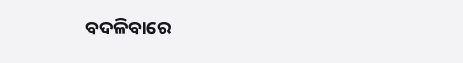ବଦଳିବାରେ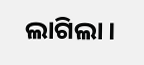ଲାଗିଲା ।